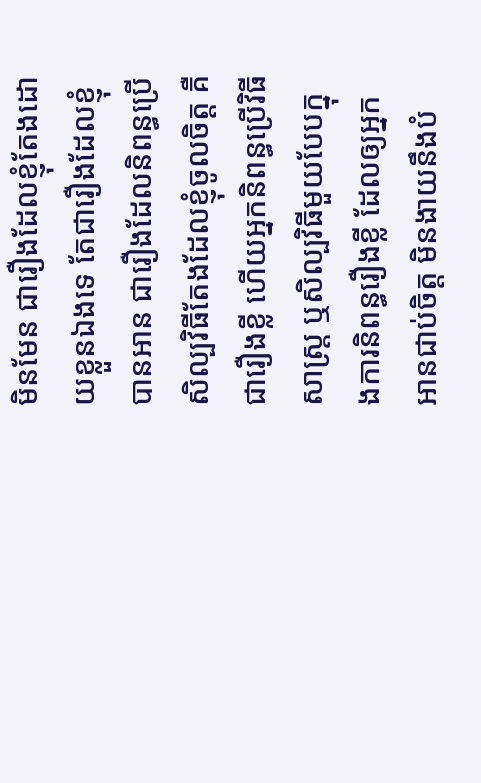មិនមែន ជារឿងដែលខ្ញុំតែងដោយខ្លួនឯងទេ តែជារឿងដែលខ្ញុំបានអាន ជារឿងដែលនិពន្ធប្រើសិល្បវិធីតែងដែលខ្ញុំចូលចិត្ត គឺជារឿងខ្លី ហើយអ្នកនិពន្ធប្រើវិធីសាស្ត្រ ឬសិល្បវិធីមួយបែបក្នុងការនិពន្ធរឿងខ្លី ដែលឲ្យអ្នកអានជាប់ចិត្ត មិនងាយនឹងបំ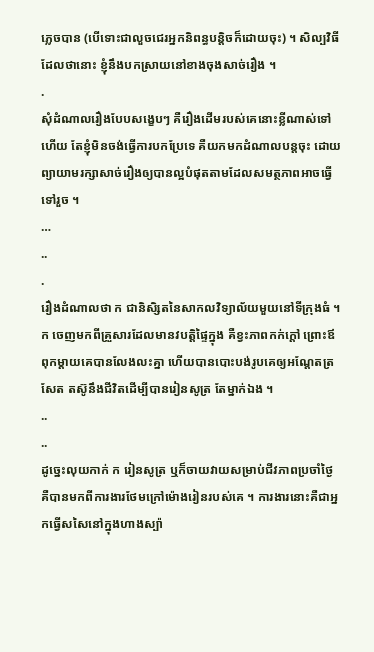ភ្លេចបាន (បើទោះជាលួចជេរអ្នកនិពន្ធបន្តិចក៏ដោយចុះ) ។ សិល្បវិធីដែលថានោះ ខ្ញុំនឹងបកស្រាយនៅខាងចុងសាច់រឿង ។
.
សុំដំណាលរឿងបែបសង្ខេបៗ គឺរឿងដើមរបស់គេនោះខ្លីណាស់ទៅហើយ តែខ្ញុំមិនចង់ធ្វើការបកប្រែទេ គឺយកមកដំណាលបន្តចុះ ដោយព្យាយាមរក្សាសាច់រឿងឲ្យបានល្អបំផុតតាមដែលសមត្ថភាពអាចធ្វើ ទៅរួច ។
…
..
.
រឿងដំណាលថា ក ជានិសិ្សតនៃសាកលវិទ្យាល័យមួយនៅទីក្រុងធំ ។ ក ចេញមកពីគ្រួសារដែលមានវបត្តិផ្ទៃក្នុង គឺខ្វះភាពកក់ក្តៅ ព្រោះឪពុកម្តាយគេបានលែងលះគ្នា ហើយបានបោះបង់រូបគេឲ្យអណ្តែតត្រសែត តស៊ូនឹងជីវិតដើម្បីបានរៀនសូត្រ តែម្នាក់ឯង ។
..
..
ដូច្នេះលុយកាក់ ក រៀនសូត្រ ឬក៏ចាយវាយសម្រាប់ជីវភាពប្រចាំថ្ងៃ គឺបានមកពីការងារថែមក្រៅម៉ោងរៀនរបស់គេ ។ ការងារនោះគឺជាអ្នកធ្វើសសៃនៅក្នុងហាងស្ប៉ា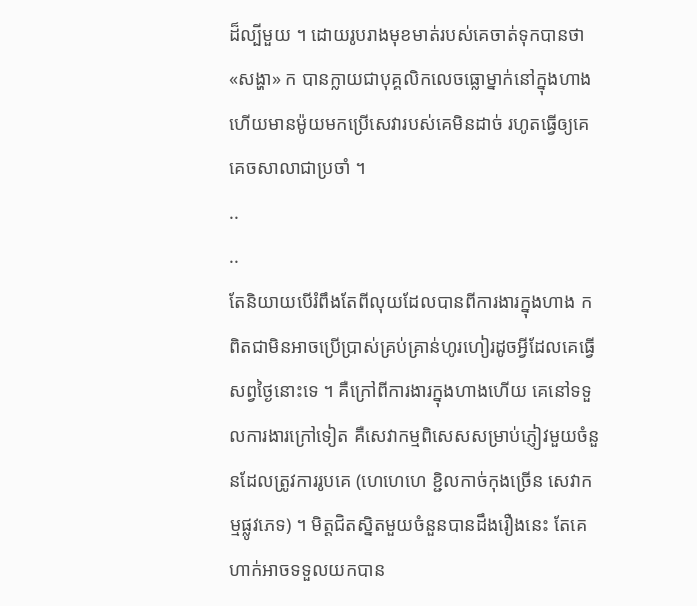ដ៏ល្បីមួយ ។ ដោយរូបរាងមុខមាត់របស់គេចាត់ទុកបានថា «សង្ហា» ក បានក្លាយជាបុគ្គលិកលេចធ្លោម្នាក់នៅក្នុងហាង ហើយមានម៉ូយមកប្រើសេវារបស់គេមិនដាច់ រហូតធ្វើឲ្យគេគេចសាលាជាប្រចាំ ។
..
..
តែនិយាយបើរំពឹងតែពីលុយដែលបានពីការងារក្នុងហាង ក ពិតជាមិនអាចប្រើប្រាស់គ្រប់គ្រាន់ហូរហៀរដូចអ្វីដែលគេធ្វើសព្វថ្ងៃនោះទេ ។ គឺក្រៅពីការងារក្នុងហាងហើយ គេនៅទទួលការងារក្រៅទៀត គឺសេវាកម្មពិសេសសម្រាប់ភ្ញៀវមួយចំនួនដែលត្រូវការរូបគេ (ហេហេហេ ខ្ជិលកាច់កុងច្រើន សេវាកម្មផ្លូវភេទ) ។ មិត្តជិតស្និតមួយចំនួនបានដឹងរឿងនេះ តែគេហាក់អាចទទួលយកបាន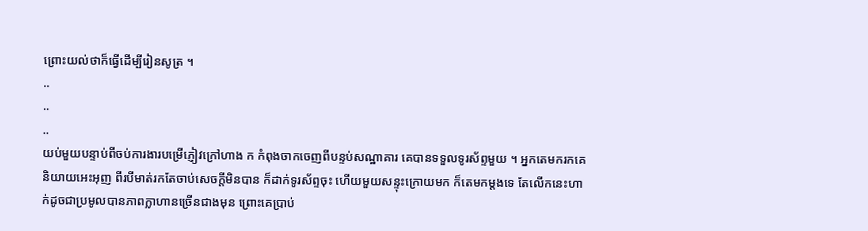ព្រោះយល់ថាក៏ធ្វើដើម្បីរៀនសូត្រ ។
..
..
..
យប់មួយបន្ទាប់ពីចប់ការងារបម្រើភ្ញៀវក្រៅហាង ក កំពុងចាកចេញពីបន្ទប់សណ្ឋាគារ គេបានទទួលទូរស័ព្ទមួយ ។ អ្នកតេមករកគេនិយាយអេះអុញ ពីរបីមាត់រកតែចាប់សេចក្តីមិនបាន ក៏ដាក់ទូរស័ព្ទចុះ ហើយមួយសន្ទុះក្រោយមក ក៏តេមកម្តងទេ តែលើកនេះហាក់ដូចជាប្រមូលបានភាពក្លាហានច្រើនជាងមុន ព្រោះគេប្រាប់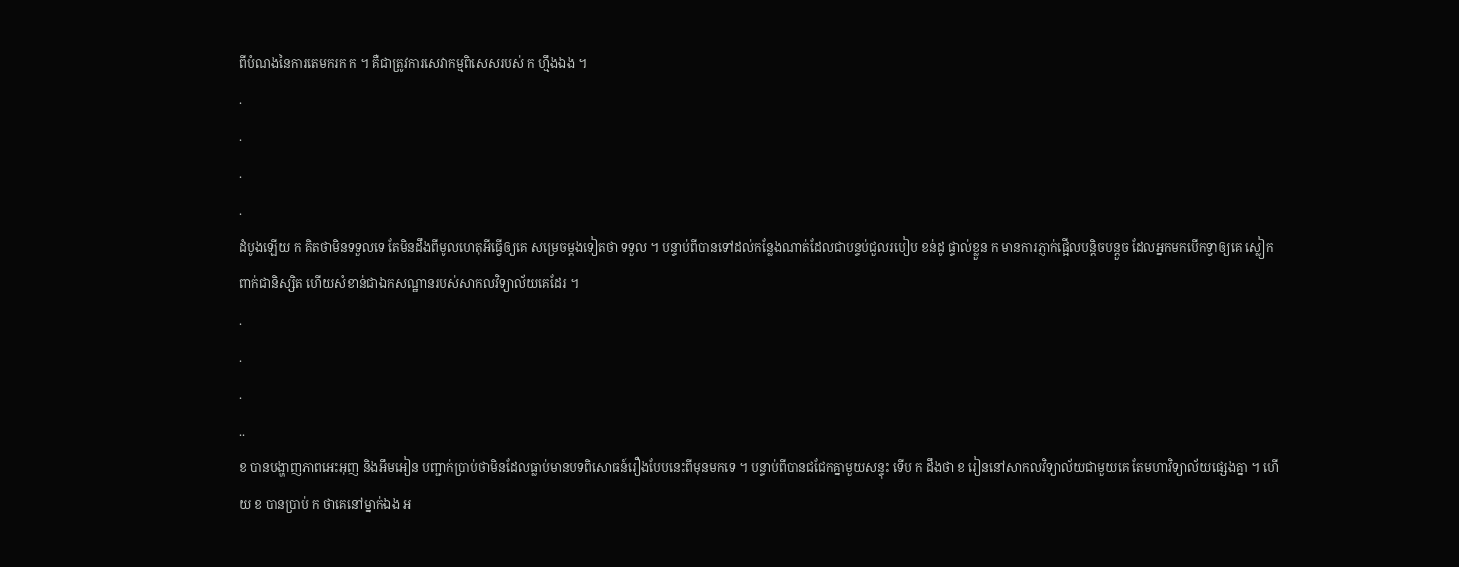ពីបំណងនៃការតេមករក ក ។ គឺជាត្រូវការសេវាកម្មពិសេសរបស់ ក ហ្មឹងឯង ។
.
.
.
.
ដំបូងឡើយ ក គិតថាមិនទទួលទេ តែមិនដឹងពីមូលហេតុអីធ្វើឲ្យគេ សម្រេចម្តងទៀតថា ទទួល ។ បន្ទាប់ពីបានទៅដល់កន្លែងណាត់ដែលជាបន្ទប់ជួលរបៀប ខន់ដូ ផ្ទាល់ខ្លួន ក មានការភ្ញាក់ផ្អើលបន្តិចបន្តួច ដែលអ្នកមកបើកទ្វាឲ្យគេ ស្លៀកពាក់ជានិស្សិត ហើយសំខាន់ជាឯកសណ្ឋានរបស់សាកលវិទ្យាល័យគេដែរ ។
.
.
.
..
ខ បានបង្ហាញភាពអេះអុញ និងអឹមអៀន បញ្ជាក់ប្រាប់ថាមិនដែលធ្លាប់មានបទពិសោធន៍រឿងបែបនេះពីមុនមកទេ ។ បន្ទាប់ពីបានជជែកគ្នាមួយសន្ទុះ ទើប ក ដឹងថា ខ រៀននៅសាកលវិទ្យាល័យជាមួយគេ តែមហាវិទ្យាល័យផ្សេងគ្នា ។ ហើយ ខ បានប្រាប់ ក ថាគេនៅម្នាក់ឯង អ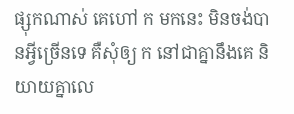ផ្សុកណាស់ គេហៅ ក មកនេះ មិនចង់បានអ្វីច្រើនទេ គឺសុំឲ្យ ក នៅជាគ្នានឹងគេ និយាយគ្នាលេ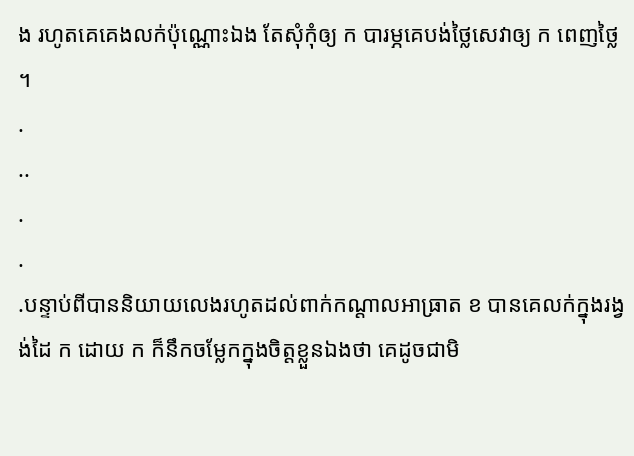ង រហូតគេគេងលក់ប៉ុណ្ណោះឯង តែសុំកុំឲ្យ ក បារម្ភគេបង់ថ្លៃសេវាឲ្យ ក ពេញថ្លៃ ។
.
..
.
.
.បន្ទាប់ពីបាននិយាយលេងរហូតដល់ពាក់កណ្តាលអាធ្រាត ខ បានគេលក់ក្នុងរង្វង់ដៃ ក ដោយ ក ក៏នឹកចម្លែកក្នុងចិត្តខ្លួនឯងថា គេដូចជាមិ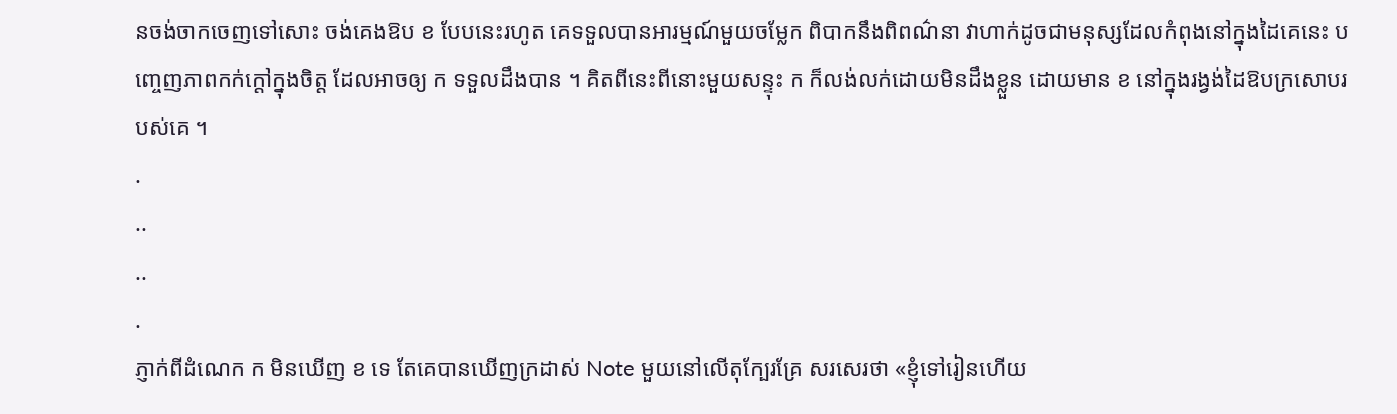នចង់ចាកចេញទៅសោះ ចង់គេងឱប ខ បែបនេះរហូត គេទទួលបានអារម្មណ៍មួយចម្លែក ពិបាកនឹងពិពណ៌នា វាហាក់ដូចជាមនុស្សដែលកំពុងនៅក្នុងដៃគេនេះ បញ្ចេញភាពកក់ក្តៅក្នុងចិត្ត ដែលអាចឲ្យ ក ទទួលដឹងបាន ។ គិតពីនេះពីនោះមួយសន្ទុះ ក ក៏លង់លក់ដោយមិនដឹងខ្លួន ដោយមាន ខ នៅក្នុងរង្វង់ដៃឱបក្រសោបរបស់គេ ។
.
..
..
.
ភ្ញាក់ពីដំណេក ក មិនឃើញ ខ ទេ តែគេបានឃើញក្រដាស់ Note មួយនៅលើតុក្បែរគ្រែ សរសេរថា «ខ្ញុំទៅរៀនហើយ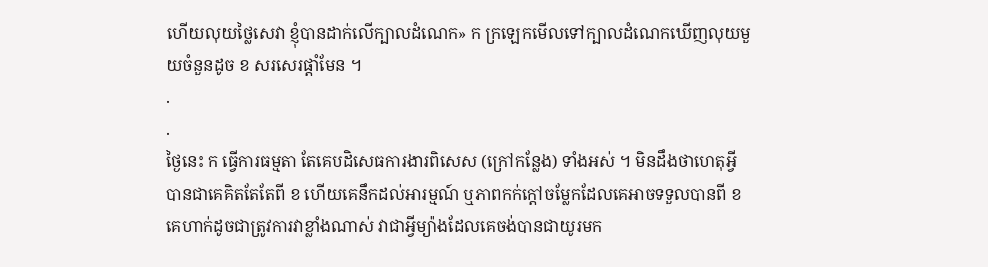ហើយលុយថ្លៃសេវា ខ្ញុំបានដាក់លើក្បាលដំណេក» ក ក្រឡេកមើលទៅក្បាលដំណេកឃើញលុយមួយចំនួនដូច ខ សរសេរផ្តាំមែន ។
.
.
ថ្ងៃនេះ ក ធ្វើការធម្មតា តែគេបដិសេធការងារពិសេស (ក្រៅកន្លែង) ទាំងអស់ ។ មិនដឹងថាហេតុអ្វី បានជាគេគិតតែតែពី ខ ហើយគេនឹកដល់អារម្មណ៍ ឬភាពកក់ក្តៅចម្លែកដែលគេអាចទទួលបានពី ខ គេហាក់ដូចជាត្រូវការវាខ្លាំងណាស់ វាជាអ្វីម្យ៉ាងដែលគេចង់បានជាយូរមក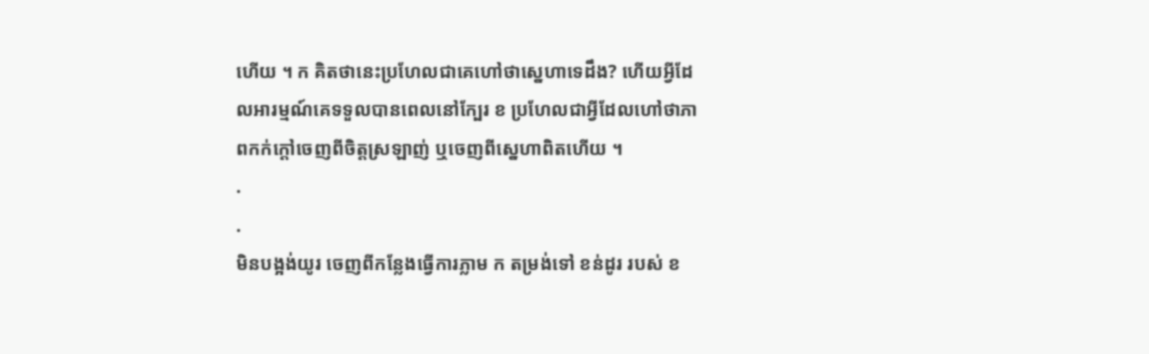ហើយ ។ ក គិតថានេះប្រហែលជាគេហៅថាស្នេហាទេដឹង? ហើយអ្វីដែលអារម្មណ៍គេទទួលបានពេលនៅក្បែរ ខ ប្រហែលជាអ្វីដែលហៅថាភាពកក់ក្តៅចេញពីចិត្តស្រឡាញ់ ឬចេញពីស្នេហាពិតហើយ ។
.
.
មិនបង្អង់យូរ ចេញពីកន្លែងធ្វើការភ្លាម ក តម្រង់ទៅ ខន់ដូរ របស់ ខ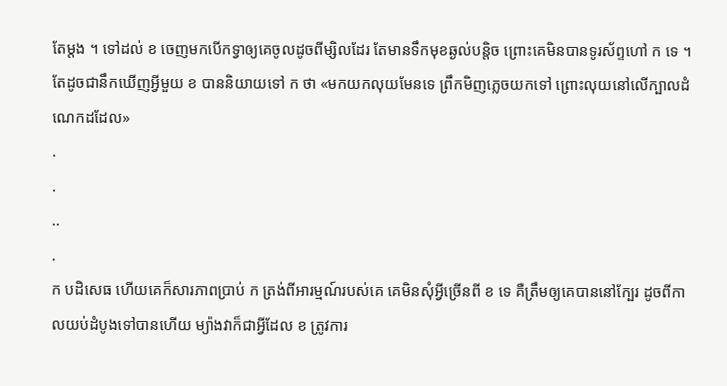តែម្តង ។ ទៅដល់ ខ ចេញមកបើកទ្វាឲ្យគេចូលដូចពីម្សិលដែរ តែមានទឹកមុខឆ្ងល់បន្តិច ព្រោះគេមិនបានទូរស័ព្ទហៅ ក ទេ ។ តែដូចជានឹកឃើញអ្វីមួយ ខ បាននិយាយទៅ ក ថា «មកយកលុយមែនទេ ព្រឹកមិញភ្លេចយកទៅ ព្រោះលុយនៅលើក្បាលដំណេកដដែល»
.
.
..
.
ក បដិសេធ ហើយគេក៏សារភាពប្រាប់ ក ត្រង់ពីអារម្មណ៍របស់គេ គេមិនសុំអ្វីច្រើនពី ខ ទេ គឺត្រឹមឲ្យគេបាននៅក្បែរ ដូចពីកាលយប់ដំបូងទៅបានហើយ ម្យ៉ាងវាក៏ជាអ្វីដែល ខ ត្រូវការ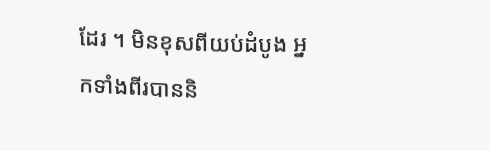ដែរ ។ មិនខុសពីយប់ដំបូង អ្នកទាំងពីរបាននិ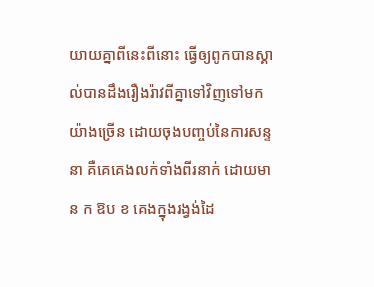យាយគ្នាពីនេះពីនោះ ធ្វើឲ្យពូកបានស្គាល់បានដឹងរឿងរ៉ាវពីគ្នាទៅវិញទៅមកយ៉ាងច្រើន ដោយចុងបញ្ចប់នៃការសន្ទនា គឺគេគេងលក់ទាំងពីរនាក់ ដោយមាន ក ឱប ខ គេងក្នុងរង្វង់ដៃ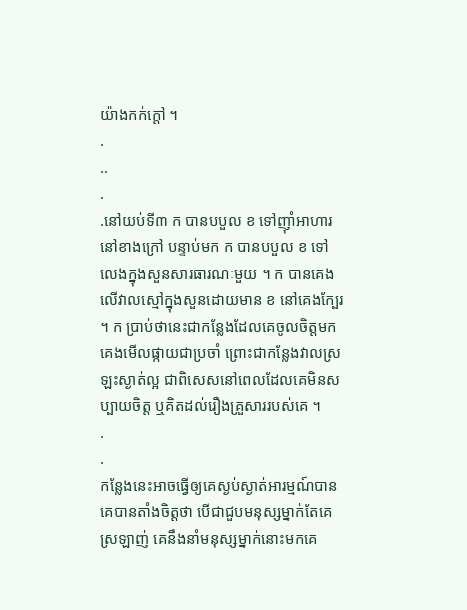យ៉ាងកក់ក្តៅ ។
.
..
.
.នៅយប់ទី៣ ក បានបបួល ខ ទៅញ៉ាំអាហារនៅខាងក្រៅ បន្ទាប់មក ក បានបបួល ខ ទៅ លេងក្នុងសួនសារធារណៈមួយ ។ ក បានគេងលើវាលស្មៅក្នុងសួនដោយមាន ខ នៅគេងក្បែរ ។ ក ប្រាប់ថានេះជាកន្លែងដែលគេចូលចិត្តមកគេងមើលផ្កាយជាប្រចាំ ព្រោះជាកន្លែងវាលស្រឡះស្ងាត់ល្អ ជាពិសេសនៅពេលដែលគេមិនសប្បាយចិត្ត ឬគិតដល់រឿងគ្រួសាររបស់គេ ។
.
.
កន្លែងនេះអាចធ្វើឲ្យគេស្ងប់ស្ងាត់អារម្មណ៍បាន គេបានតាំងចិត្តថា បើជាជួបមនុស្សម្នាក់តែគេស្រឡាញ់ គេនឹងនាំមនុស្សម្នាក់នោះមកគេ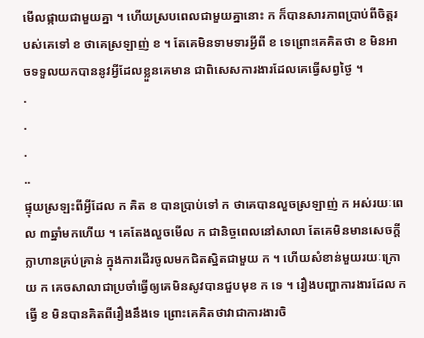មើលផ្កាយជាមួយគ្នា ។ ហើយស្របពេលជាមួយគ្នានោះ ក ក៏បានសារភាពប្រាប់ពីចិត្តរបស់គេទៅ ខ ថាគេស្រឡាញ់ ខ ។ តែគេមិនទាមទារអ្វីពី ខ ទេព្រោះគេគិតថា ខ មិនអាចទទួលយកបាននូវអ្វីដែលខ្លួនគេមាន ជាពិសេសការងារដែលគេធ្វើសព្វថ្ងៃ ។
.
.
.
..
ផ្ទុយស្រឡះពីអ្វីដែល ក គិត ខ បានប្រាប់ទៅ ក ថាគេបានលួចស្រឡាញ់ ក អស់រយៈពេល ៣ឆ្នាំមកហើយ ។ គេតែងលួចមើល ក ជានិច្ចពេលនៅសាលា តែគេមិនមានសេចក្តីក្លាហានគ្រប់គ្រាន់ ក្នុងការដើរចូលមកជិតស្និតជាមួយ ក ។ ហើយសំខាន់មួយរយៈក្រោយ ក គេចសាលាជាប្រចាំធ្វើឲ្យគេមិនសូវបានជួបមុខ ក ទេ ។ រឿងបញ្ហាការងារដែល ក ធ្វើ ខ មិនបានគិតពីរឿងនឹងទេ ព្រោះគេគិតថាវាជាការងារចិ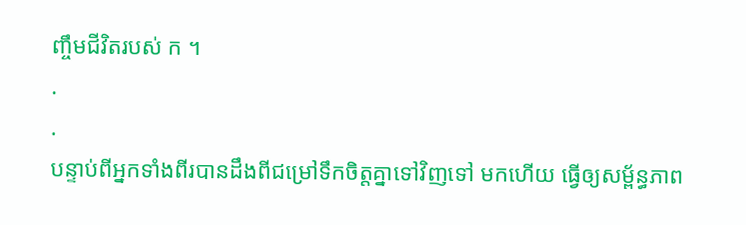ញ្ចឹមជីវិតរបស់ ក ។
.
.
បន្ទាប់ពីអ្នកទាំងពីរបានដឹងពីជម្រៅទឹកចិត្តគ្នាទៅវិញទៅ មកហើយ ធ្វើឲ្យសម្ព័ន្ធភាព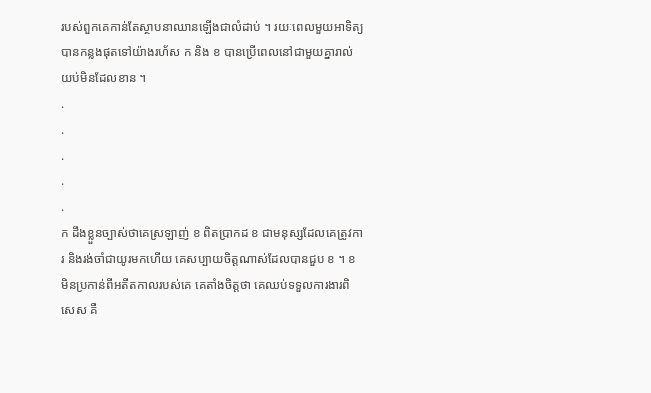របស់ពួកគេកាន់តែស្ថាបនាឈានឡើងជាលំដាប់ ។ រយៈពេលមួយអាទិត្យបានកន្លងផុតទៅយ៉ាងរហ័ស ក និង ខ បានប្រើពេលនៅជាមួយគ្នារាល់យប់មិនដែលខាន ។
.
.
.
.
.
ក ដឹងខ្លួនច្បាស់ថាគេស្រឡាញ់ ខ ពិតប្រាកដ ខ ជាមនុស្សដែលគេត្រូវការ និងរង់ចាំជាយូរមកហើយ គេសប្បាយចិត្តណាស់ដែលបានជួប ខ ។ ខ មិនប្រកាន់ពីអតីតកាលរបស់គេ គេតាំងចិត្តថា គេឈប់ទទួលការងារពិសេស គឺ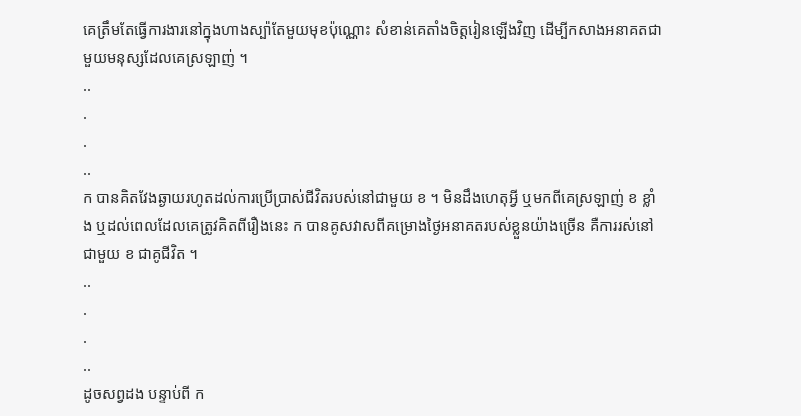គេត្រឹមតែធ្វើការងារនៅក្នុងហាងស្ប៉ាតែមួយមុខប៉ុណ្ណោះ សំខាន់គេតាំងចិត្តរៀនឡើងវិញ ដើម្បីកសាងអនាគតជាមួយមនុស្សដែលគេស្រឡាញ់ ។
..
.
.
..
ក បានគិតវែងឆ្ងាយរហូតដល់ការប្រើប្រាស់ជីវិតរបស់នៅជាមួយ ខ ។ មិនដឹងហេតុអ្វី ឬមកពីគេស្រឡាញ់ ខ ខ្លាំង ឬដល់ពេលដែលគេត្រូវគិតពីរឿងនេះ ក បានគូសវាសពីគម្រោងថ្ងៃអនាគតរបស់ខ្លួនយ៉ាងច្រើន គឺការរស់នៅជាមួយ ខ ជាគូជីវិត ។
..
.
.
..
ដូចសព្វដង បន្ទាប់ពី ក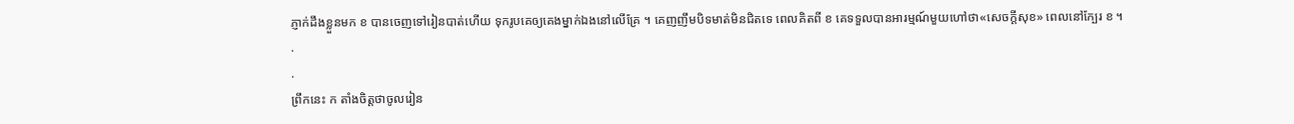ភ្ញាក់ដឹងខ្លួនមក ខ បានចេញទៅរៀនបាត់ហើយ ទុករូបគេឲ្យគេងម្នាក់ឯងនៅលើគ្រែ ។ គេញញឹមបិទមាត់មិនជិតទេ ពេលគិតពី ខ គេទទួលបានអារម្មណ៍មួយហៅថា«សេចក្តីសុខ» ពេលនៅក្បែរ ខ ។
.
.
ព្រឹកនេះ ក តាំងចិត្តថាចូលរៀន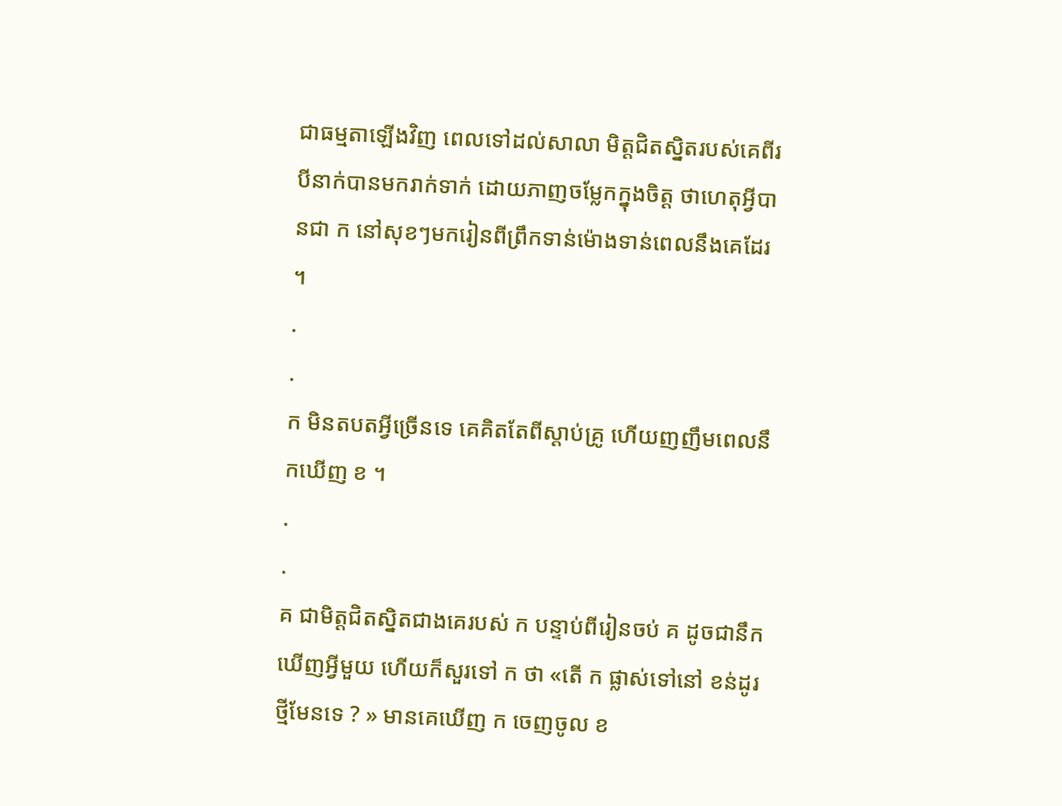ជាធម្មតាឡើងវិញ ពេលទៅដល់សាលា មិត្តជិតស្និតរបស់គេពីរបីនាក់បានមករាក់ទាក់ ដោយភាញចម្លែកក្នុងចិត្ត ថាហេតុអ្វីបានជា ក នៅសុខៗមករៀនពីព្រឹកទាន់ម៉ោងទាន់ពេលនឹងគេដែរ ។
.
.
ក មិនតបតអ្វីច្រើនទេ គេគិតតែពីស្តាប់គ្រូ ហើយញញឹមពេលនឹកឃើញ ខ ។
.
.
គ ជាមិត្តជិតស្និតជាងគេរបស់ ក បន្ទាប់ពីរៀនចប់ គ ដូចជានឹកឃើញអ្វីមួយ ហើយក៏សួរទៅ ក ថា «តើ ក ផ្លាស់ទៅនៅ ខន់ដូរថ្មីមែនទេ ? » មានគេឃើញ ក ចេញចូល ខ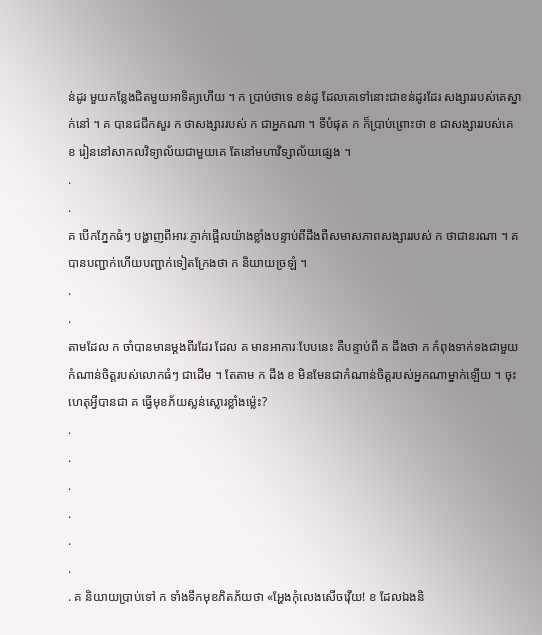ន់ដូរ មួយកន្លែងជិតមួយអាទិត្យហើយ ។ ក ប្រាប់ថាទេ ខន់ដូ ដែលគេទៅនោះជាខន់ដូរដែរ សង្សាររបស់គេស្នាក់នៅ ។ គ បានជជីកសួរ ក ថាសង្សាររបស់ ក ជាអ្នកណា ។ ទីបំផុត ក ក៏ប្រាប់ព្រោះថា ខ ជាសង្សាររបស់គេ ខ រៀននៅសាកលវិទ្យាល័យជាមួយគេ តែនៅមហាវិទ្សាល័យផ្សេង ។
.
.
គ បើកភ្នែកធំៗ បង្ហាញពីអារៈភ្ញាក់ផ្អើលយ៉ាងខ្លាំងបន្ទាប់ពីដឹងពីសមាសភាពសង្សាររបស់ ក ថាជានរណា ។ គ បានបញ្ជាក់ហើយបញ្ជាក់ទៀតក្រែងថា ក និយាយច្រឡំ ។
.
.
តាមដែល ក ចាំបានមានម្តងពីរដែរ ដែល គ មានអាការៈបែបនេះ គឺបន្ទាប់ពី គ ដឹងថា ក កំពុងទាក់ទងជាមួយកំណាន់ចិត្តរបស់លោកធំៗ ជាដើម ។ តែតាម ក ដឹង ខ មិនមែនជាកំណាន់ចិត្តរបស់អ្នកណាម្នាក់ឡើយ ។ ចុះហេតុអ្វីបានជា គ ធ្វើមុខភ័យស្លន់ស្លោរខ្លាំងម៉្លេះ?
.
.
.
.
.
.
. គ និយាយប្រាប់ទៅ ក ទាំងទឹកមុខភិតភ័យថា «អ្ហែងកុំលេងសើចវ៉ើយ! ខ ដែលឯងនិ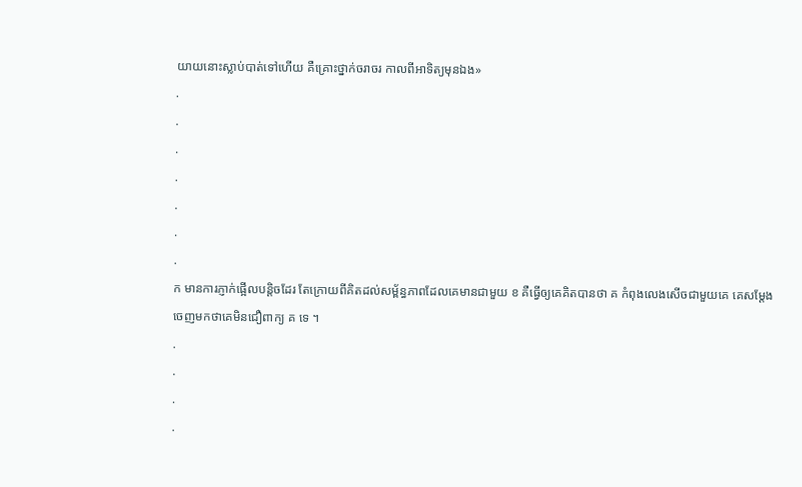យាយនោះស្លាប់បាត់ទៅហើយ គឺគ្រោះថ្នាក់ចរាចរ កាលពីអាទិត្យមុនឯង»
.
.
.
.
.
.
.
ក មានការភ្ញាក់ផ្អើលបន្តិចដែរ តែក្រោយពីគិតដល់សម្ព័ន្ធភាពដែលគេមានជាមួយ ខ គឺធ្វើឲ្យគេគិតបានថា គ កំពុងលេងសើចជាមួយគេ គេសម្តែងចេញមកថាគេមិនជឿពាក្យ គ ទេ ។
.
.
.
.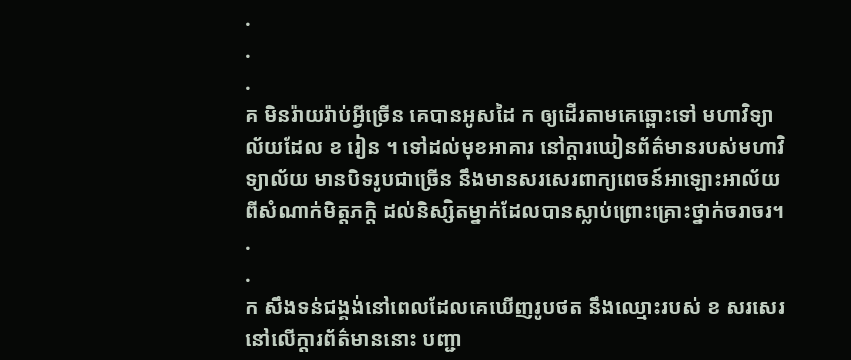.
.
.
គ មិនរ៉ាយរ៉ាប់អ្វីច្រើន គេបានអូសដៃ ក ឲ្យដើរតាមគេឆ្ពោះទៅ មហាវិទ្យាល័យដែល ខ រៀន ។ ទៅដល់មុខអាគារ នៅក្តារឃៀនព័ត៌មានរបស់មហាវិទ្យាល័យ មានបិទរូបជាច្រើន នឹងមានសរសេរពាក្យពេចន៍អាឡោះអាល័យពីសំណាក់មិត្តភក្តិ ដល់និស្សិតម្នាក់ដែលបានស្លាប់ព្រោះគ្រោះថ្នាក់ចរាចរ។
.
.
ក សឹងទន់ជង្គង់នៅពេលដែលគេឃើញរូបថត នឹងឈ្មោះរបស់ ខ សរសេរនៅលើក្តារព័ត៌មាននោះ បញ្ជា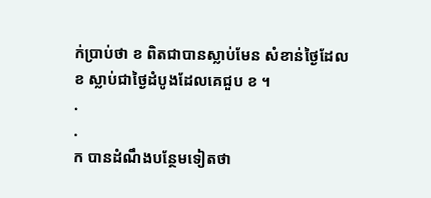ក់ប្រាប់ថា ខ ពិតជាបានស្លាប់មែន សំខាន់ថ្ងៃដែល ខ ស្លាប់ជាថ្ងៃដំបូងដែលគេជួប ខ ។
.
.
ក បានដំណឹងបន្ថែមទៀតថា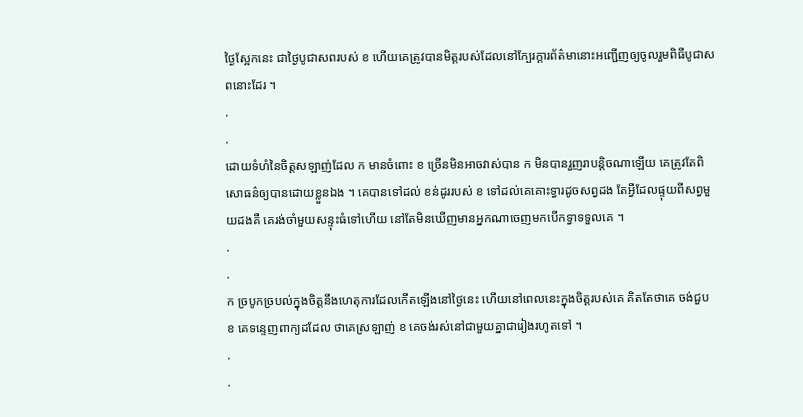ថ្ងៃស្អែកនេះ ជាថ្ងៃបូជាសពរបស់ ខ ហើយគេត្រូវបានមិត្តរបស់ដែលនៅក្បែរក្តារព័ត៌មានោះអញ្ជើញឲ្យចូលរួមពិធីបូជាសពនោះដែរ ។
.
.
ដោយទំហំនៃចិត្តសឡាញ់ដែល ក មានចំពោះ ខ ច្រើនមិនអាចវាស់បាន ក មិនបានរួញរាបន្តិចណាឡើយ គេត្រូវតែពិសោធន៌ឲ្យបានដោយខ្លួនឯង ។ គេបានទៅដល់ ខន់ដូររបស់ ខ ទៅដល់គេគោះទ្វារដូចសព្វដង តែអ្វីដែលផ្ទុយពីសព្វមួយដងគឺ គេរង់ចាំមួយសន្ទុះធំទៅហើយ នៅតែមិនឃើញមានអ្នកណាចេញមកបើកទ្វាទទួលគេ ។
.
.
ក ច្របូកច្របល់ក្នុងចិត្តនឹងហេតុការដែលកើតឡើងនៅថ្ងៃនេះ ហើយនៅពេលនេះក្នុងចិត្តរបស់គេ គិតតែថាគេ ចង់ជួប ខ គេទន្ទេញពាក្យដដែល ថាគេស្រឡាញ់ ខ គេចង់រស់នៅជាមួយគ្នាជារៀងរហូតទៅ ។
.
.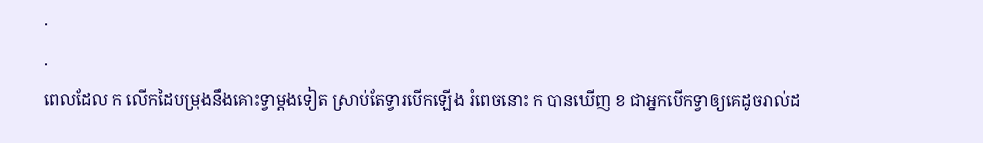.
.
ពេលដែល ក លើកដៃបម្រុងនឹងគោះទ្វាម្តងទៀត ស្រាប់តែទ្វារបើកឡើង រំពេចនោះ ក បានឃើញ ខ ជាអ្នកបើកទ្វាឲ្យគេដូចរាល់ដ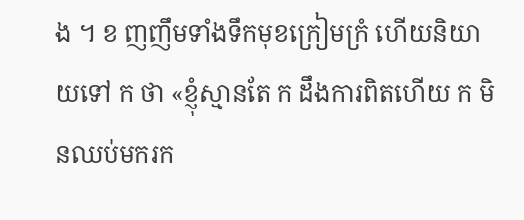ង ។ ខ ញញឹមទាំងទឹកមុខក្រៀមក្រំ ហើយនិយាយទៅ ក ថា «ខ្ញុំស្មានតែ ក ដឹងការពិតហើយ ក មិនឈប់មករក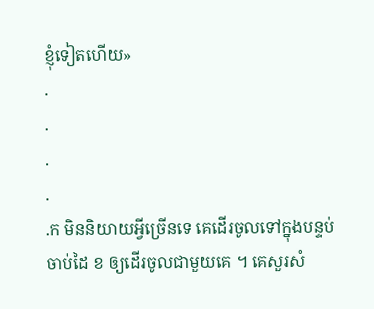ខ្ញុំទៀតហើយ»
.
.
.
.
.ក មិននិយាយអ្វីច្រើនទេ គេដើរចូលទៅក្នុងបន្ទប់ចាប់ដៃ ខ ឲ្យដើរចូលជាមួយគេ ។ គេសួរសំ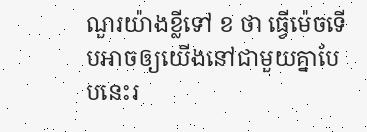ណួរយ៉ាងខ្លីទៅ ខ ថា ធ្វើម៉េចទើបអាចឲ្យយើងនៅជាមួយគ្នាបែបនេះរ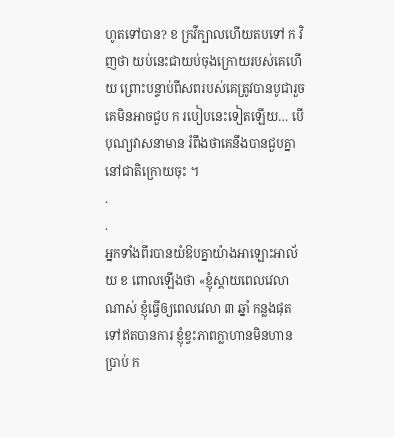ហូតទៅបាន? ខ ក្រវីក្បាលហើយតបទៅ ក វិញថា យប់នេះជាយប់ចុងក្រោយរបស់គេហើយ ព្រោះបន្ទាប់ពីសពរបស់គេត្រូវបានបូជារួច គេមិនអាចជួប ក របៀបនេះទៀតឡើយ… បើបុណ្យវាសនាមាន រំពឹងថាគេនឹងបានជួបគ្នានៅជាតិក្រោយចុះ ។
.
.
អ្នកទាំងពីរបានយំឱបគ្នាយ៉ាងអាឡោះអាល័យ ខ ពោលឡើងថា «ខ្ញុំស្តាយពេលវេលាណាស់ ខ្ញុំធ្វើឲ្យពេលវេលា ៣ ឆ្នាំ កន្លងផុតទៅឥតបានការ ខ្ញុំខ្វះភាពក្លាហានមិនហានប្រាប់ ក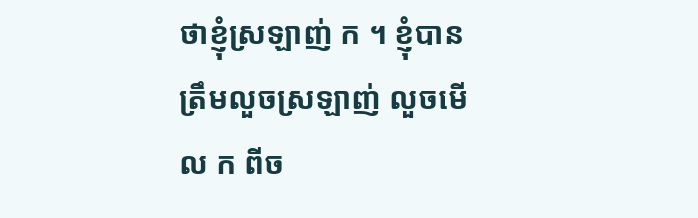ថាខ្ញុំស្រឡាញ់ ក ។ ខ្ញុំបានត្រឹមលួចស្រឡាញ់ លួចមើល ក ពីច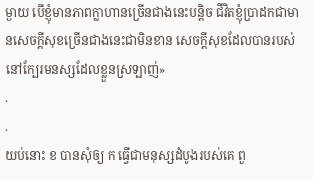ម្ងាយ បើខ្ញុំមានភាពក្លាហានច្រើនជាងនេះបន្តិច ជីវិតខ្ញុំប្រាដកជាមានសេចក្តីសុខច្រើនជាងនេះជាមិនខាន សេចក្តីសុខដែលបានរបស់នៅក្បែរមនស្សដែលខ្លួនស្រឡាញ់»
.
.
យប់នោះ ខ បានសុំឲ្យ ក ធ្វើជាមនុស្សដំបូងរបស់គេ ពួ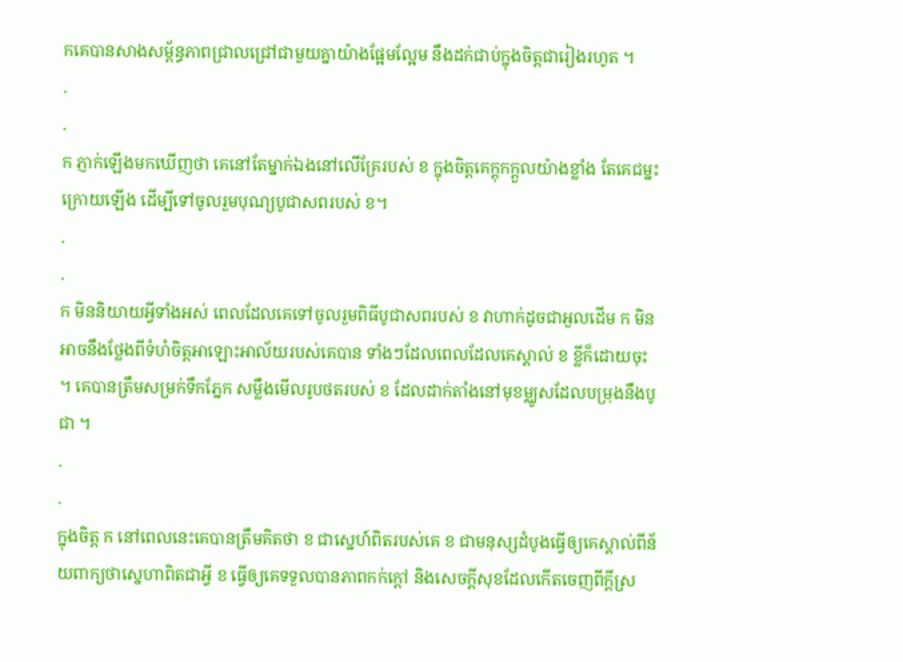កគេបានសាងសម្ព័ន្ធភាពជ្រាលជ្រៅជាមួយគ្នាយ៉ាងផ្អែមល្អែម នឹងដក់ជាប់ក្នុងចិត្តជារៀងរហូត ។
.
.
ក ភ្ញាក់ឡើងមកឃើញថា គេនៅតែម្នាក់ឯងនៅលើគ្រែរបស់ ខ ក្នុងចិត្តគេក្តុកក្តួលយ៉ាងខ្លាំង តែគេជម្នះក្រោយឡើង ដើម្បីទៅចូលរួមបុណ្យបូជាសពរបស់ ខ។
.
.
ក មិននិយាយអ្វីទាំងអស់ ពេលដែលគេទៅចូលរួមពិធីបូជាសពរបស់ ខ វាហាក់ដូចជាអួលដើម ក មិនអាចនឹងថ្លែងពីទំហំចិត្តអាឡោះអាល័យរបស់គេបាន ទាំងៗដែលពេលដែលគេស្គាល់ ខ ខ្លីក៏ដោយចុះ ។ គេបានត្រឹមសម្រក់ទឹកភ្នែក សម្លឹងមើលរូបថតរបស់ ខ ដែលដាក់តាំងនៅមុខម្ឈូសដែលបម្រុងនឹងបូជា ។
.
.
ក្នុងចិត្ត ក នៅពេលនេះគេបានត្រឹមគិតថា ខ ជាស្នេហ៍ពិតរបស់គេ ខ ជាមនុស្សដំបូងធ្វើឲ្យគេស្គាល់ពីន័យពាក្យថាស្នេហាពិតជាអ្វី ខ ធ្វើឲ្យគេទទួលបានភាពកក់ក្តៅ និងសេចក្តីសុខដែលកើតចេញពីក្តីស្រ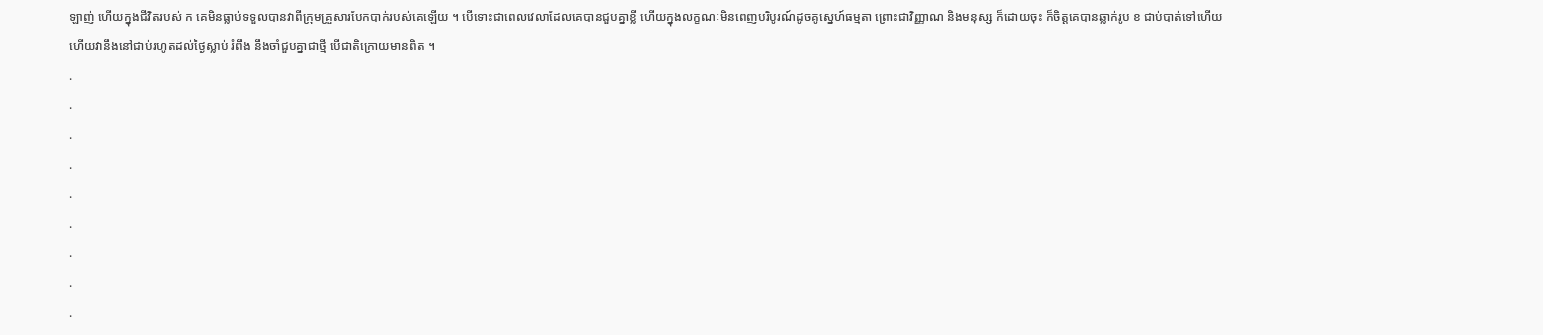ឡាញ់ ហើយក្នុងជីវិតរបស់ ក គេមិនធ្លាប់ទទួលបានវាពីក្រុមគ្រួសារបែកបាក់របស់គេឡើយ ។ បើទោះជាពេលវេលាដែលគេបានជួបគ្នាខ្លី ហើយក្នុងលក្ខណៈមិនពេញបរិបូរណ៍ដូចគូស្នេហ៍ធម្មតា ព្រោះជាវិញ្ញាណ និងមនុស្ស ក៏ដោយចុះ ក៏ចិត្តគេបានឆ្លាក់រូប ខ ជាប់បាត់ទៅហើយ ហើយវានឹងនៅជាប់រហូតដល់ថ្ងៃស្លាប់ រំពឹង នឹងចាំជួបគ្នាជាថ្មី បើជាតិក្រោយមានពិត ។
.
.
.
.
.
.
.
.
.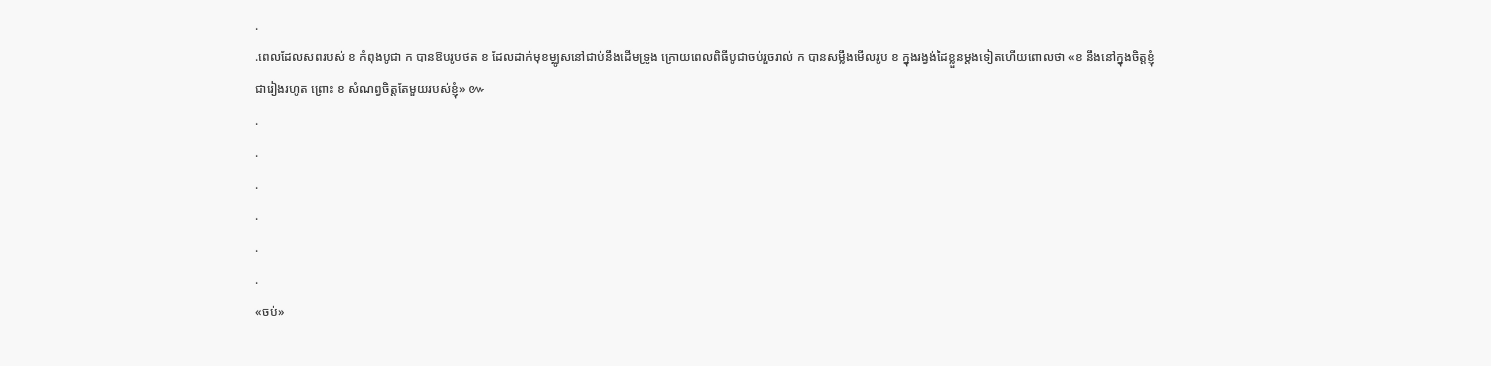.
.ពេលដែលសពរបស់ ខ កំពុងបូជា ក បានឱបរូបថត ខ ដែលដាក់មុខម្ឈូសនៅជាប់នឹងដើមទ្រូង ក្រោយពេលពិធីបូជាចប់រួចរាល់ ក បានសម្លឹងមើលរូប ខ ក្នុងរង្វង់ដៃខ្លួនម្តងទៀតហើយពោលថា «ខ នឹងនៅក្នុងចិត្តខ្ញុំជារៀងរហូត ព្រោះ ខ សំណព្វចិត្តតែមួយរបស់ខ្ញុំ» ៚
.
.
.
.
.
.
«ចប់»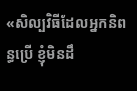«សិល្បវិធីដែលអ្នកនិពន្ធប្រើ ខ្ញុំមិនដឹ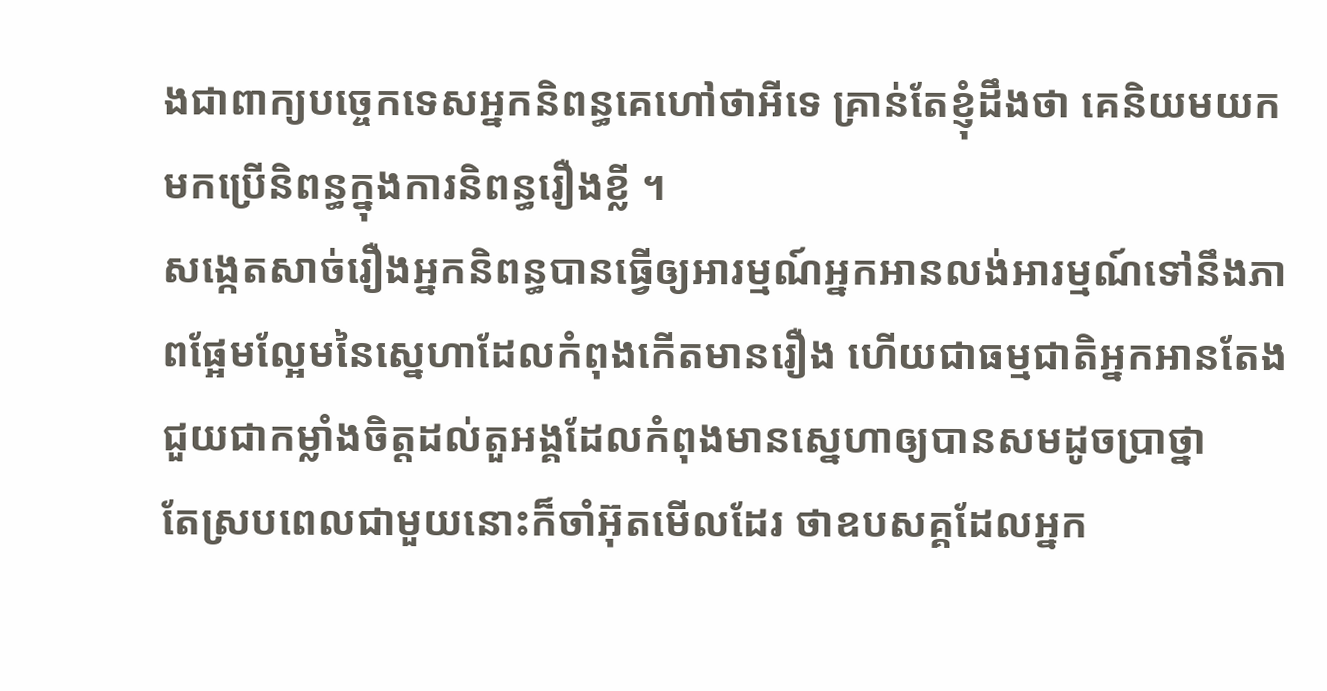ងជាពាក្យបច្ចេកទេសអ្នកនិពន្ធគេហៅថាអីទេ គ្រាន់តែខ្ញុំដឹងថា គេនិយមយកមកប្រើនិពន្ធក្នុងការនិពន្ធរឿងខ្លី ។
សង្កេតសាច់រឿងអ្នកនិពន្ធបានធ្វើឲ្យអារម្មណ៍អ្នកអានលង់អារម្មណ៍ទៅនឹងភាពផ្អែមល្អែមនៃស្នេហាដែលកំពុងកើតមានរឿង ហើយជាធម្មជាតិអ្នកអានតែង ជួយជាកម្លាំងចិត្តដល់តួអង្គដែលកំពុងមានស្នេហាឲ្យបានសមដូចប្រាថ្នា
តែស្របពេលជាមួយនោះក៏ចាំអ៊ុតមើលដែរ ថាឧបសគ្គដែលអ្នក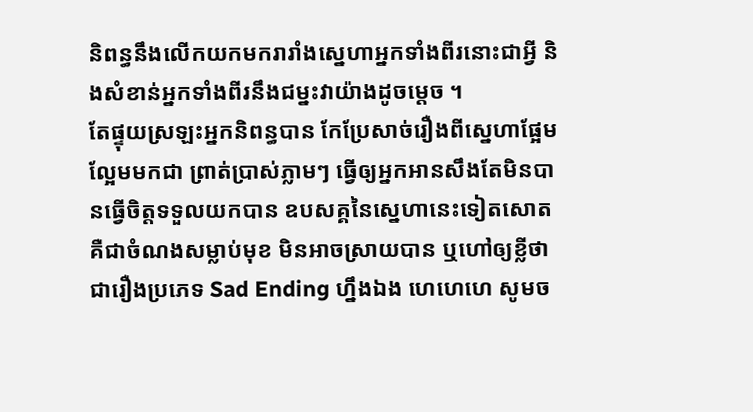និពន្ធនឹងលើកយកមករារាំងស្នេហាអ្នកទាំងពីរនោះជាអ្វី និងសំខាន់អ្នកទាំងពីរនឹងជម្នះវាយ៉ាងដូចម្តេច ។
តែផ្ទុយស្រឡះអ្នកនិពន្ធបាន កែប្រែសាច់រឿងពីស្នេហាផ្អែមល្អែមមកជា ព្រាត់ប្រាស់ភ្លាមៗ ធ្វើឲ្យអ្នកអានសឹងតែមិនបានធ្វើចិត្តទទួលយកបាន ឧបសគ្គនៃស្នេហានេះទៀតសោត គឺជាចំណងសម្លាប់មុខ មិនអាចស្រាយបាន ឬហៅឲ្យខ្លីថា ជារឿងប្រភេទ Sad Ending ហ្នឹងឯង ហេហេហេ សូមច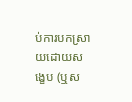ប់ការបកស្រាយដោយសង្ខេប (ឬស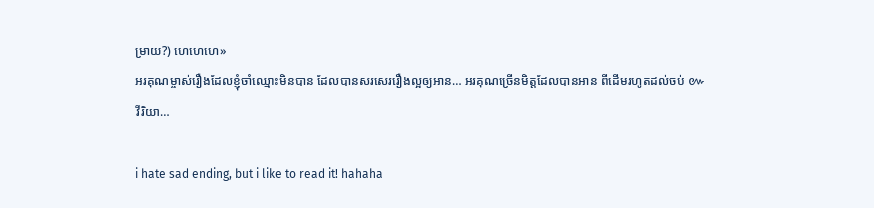ម្រាយ?) ហេហេហេ»
អរគុណម្ចាស់រឿងដែលខ្ញុំចាំឈ្មោះមិនបាន ដែលបានសរសេររឿងល្អឲ្យអាន… អរគុណច្រើនមិត្តដែលបានអាន ពីដើមរហូតដល់ចប់ ៚
វីរិយា…

i hate sad ending, but i like to read it! hahaha